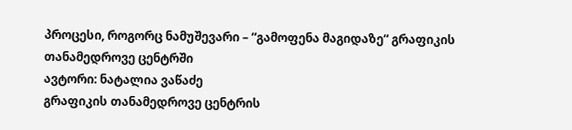პროცესი, როგორც ნამუშევარი – “გამოფენა მაგიდაზე“ გრაფიკის თანამედროვე ცენტრში
ავტორი: ნატალია ვაწაძე
გრაფიკის თანამედროვე ცენტრის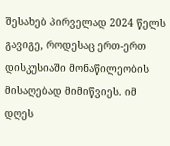შესახებ პირველად 2024 წელს გავიგე, როდესაც ერთ-ერთ დისკუსიაში მონაწილეობის მისაღებად მიმიწვიეს. იმ დღეს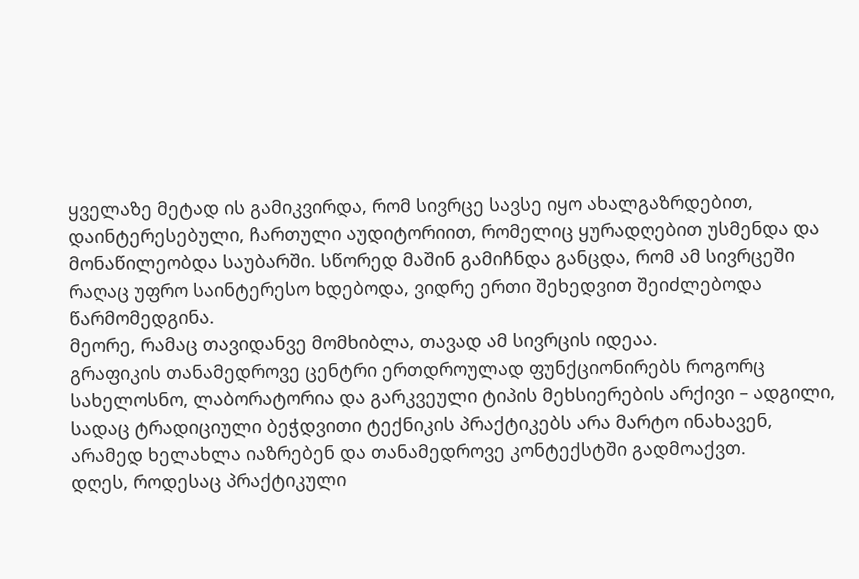ყველაზე მეტად ის გამიკვირდა, რომ სივრცე სავსე იყო ახალგაზრდებით, დაინტერესებული, ჩართული აუდიტორიით, რომელიც ყურადღებით უსმენდა და მონაწილეობდა საუბარში. სწორედ მაშინ გამიჩნდა განცდა, რომ ამ სივრცეში რაღაც უფრო საინტერესო ხდებოდა, ვიდრე ერთი შეხედვით შეიძლებოდა წარმომედგინა.
მეორე, რამაც თავიდანვე მომხიბლა, თავად ამ სივრცის იდეაა.
გრაფიკის თანამედროვე ცენტრი ერთდროულად ფუნქციონირებს როგორც სახელოსნო, ლაბორატორია და გარკვეული ტიპის მეხსიერების არქივი – ადგილი, სადაც ტრადიციული ბეჭდვითი ტექნიკის პრაქტიკებს არა მარტო ინახავენ, არამედ ხელახლა იაზრებენ და თანამედროვე კონტექსტში გადმოაქვთ.
დღეს, როდესაც პრაქტიკული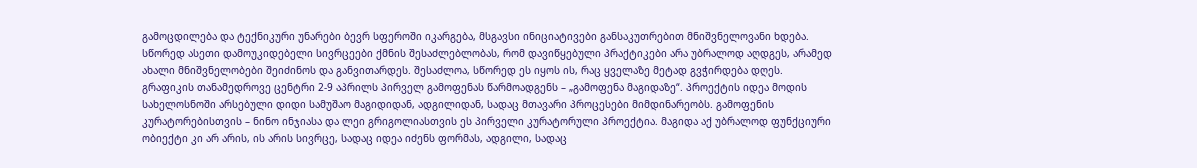გამოცდილება და ტექნიკური უნარები ბევრ სფეროში იკარგება, მსგავსი ინიციატივები განსაკუთრებით მნიშვნელოვანი ხდება. სწორედ ასეთი დამოუკიდებელი სივრცეები ქმნის შესაძლებლობას, რომ დავიწყებული პრაქტიკები არა უბრალოდ აღდგეს, არამედ ახალი მნიშვნელობები შეიძინოს და განვითარდეს. შესაძლოა, სწორედ ეს იყოს ის, რაც ყველაზე მეტად გვჭირდება დღეს.
გრაფიკის თანამედროვე ცენტრი 2-9 აპრილს პირველ გამოფენას წარმოადგენს – „გამოფენა მაგიდაზე“. პროექტის იდეა მოდის სახელოსნოში არსებული დიდი სამუშაო მაგიდიდან, ადგილიდან, სადაც მთავარი პროცესები მიმდინარეობს. გამოფენის კურატორებისთვის – ნინო ინჯიასა და ლეი გრიგოლიასთვის ეს პირველი კურატორული პროექტია. მაგიდა აქ უბრალოდ ფუნქციური ობიექტი კი არ არის, ის არის სივრცე, სადაც იდეა იძენს ფორმას, ადგილი, სადაც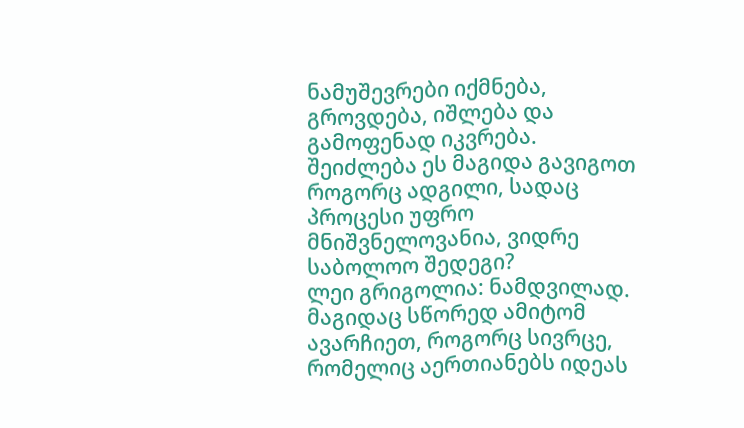ნამუშევრები იქმნება, გროვდება, იშლება და გამოფენად იკვრება.
შეიძლება ეს მაგიდა გავიგოთ როგორც ადგილი, სადაც პროცესი უფრო მნიშვნელოვანია, ვიდრე საბოლოო შედეგი?
ლეი გრიგოლია: ნამდვილად. მაგიდაც სწორედ ამიტომ ავარჩიეთ, როგორც სივრცე, რომელიც აერთიანებს იდეას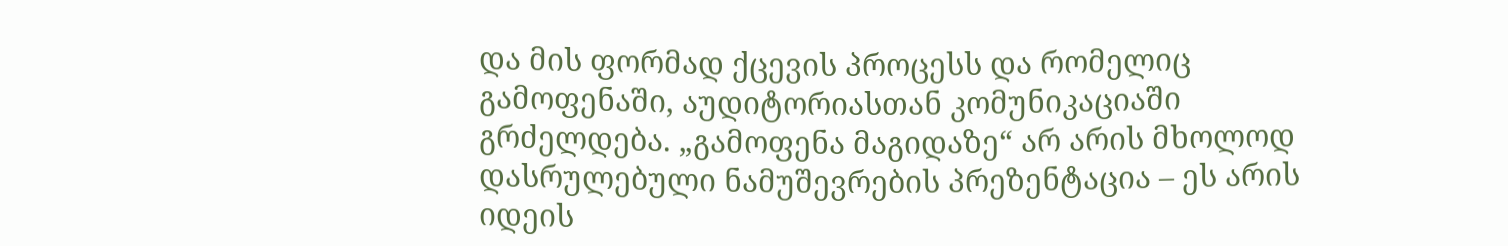და მის ფორმად ქცევის პროცესს და რომელიც გამოფენაში, აუდიტორიასთან კომუნიკაციაში გრძელდება. „გამოფენა მაგიდაზე“ არ არის მხოლოდ დასრულებული ნამუშევრების პრეზენტაცია – ეს არის იდეის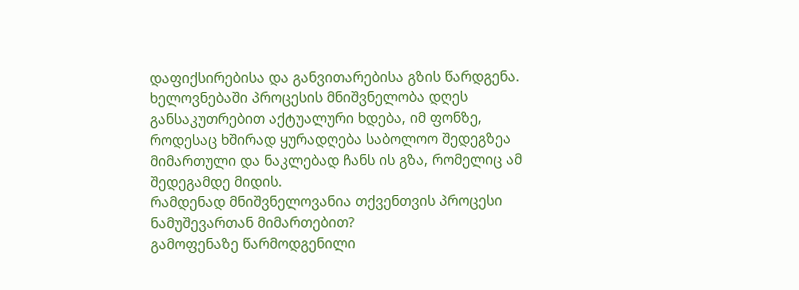დაფიქსირებისა და განვითარებისა გზის წარდგენა.
ხელოვნებაში პროცესის მნიშვნელობა დღეს განსაკუთრებით აქტუალური ხდება, იმ ფონზე, როდესაც ხშირად ყურადღება საბოლოო შედეგზეა მიმართული და ნაკლებად ჩანს ის გზა, რომელიც ამ შედეგამდე მიდის.
რამდენად მნიშვნელოვანია თქვენთვის პროცესი ნამუშევართან მიმართებით?
გამოფენაზე წარმოდგენილი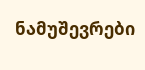ნამუშევრები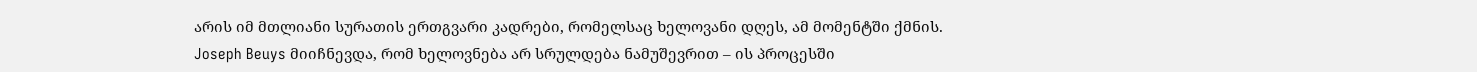არის იმ მთლიანი სურათის ერთგვარი კადრები, რომელსაც ხელოვანი დღეს, ამ მომენტში ქმნის.
Joseph Beuys მიიჩნევდა, რომ ხელოვნება არ სრულდება ნამუშევრით – ის პროცესში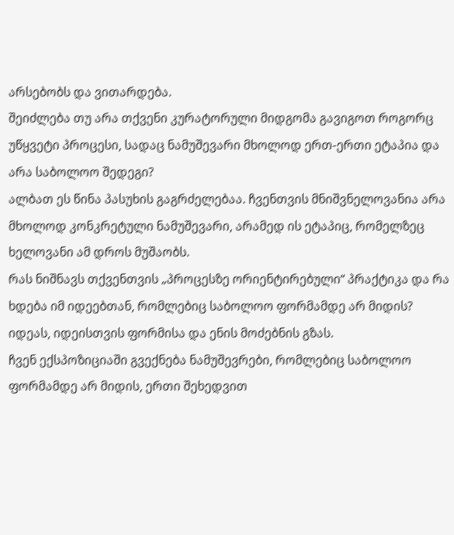არსებობს და ვითარდება.
შეიძლება თუ არა თქვენი კურატორული მიდგომა გავიგოთ როგორც უწყვეტი პროცესი, სადაც ნამუშევარი მხოლოდ ერთ-ერთი ეტაპია და არა საბოლოო შედეგი?
ალბათ ეს წინა პასუხის გაგრძელებაა. ჩვენთვის მნიშვნელოვანია არა მხოლოდ კონკრეტული ნამუშევარი, არამედ ის ეტაპიც, რომელზეც ხელოვანი ამ დროს მუშაობს.
რას ნიშნავს თქვენთვის „პროცესზე ორიენტირებული“ პრაქტიკა და რა ხდება იმ იდეებთან, რომლებიც საბოლოო ფორმამდე არ მიდის?
იდეას, იდეისთვის ფორმისა და ენის მოძებნის გზას.
ჩვენ ექსპოზიციაში გვექნება ნამუშევრები, რომლებიც საბოლოო ფორმამდე არ მიდის, ერთი შეხედვით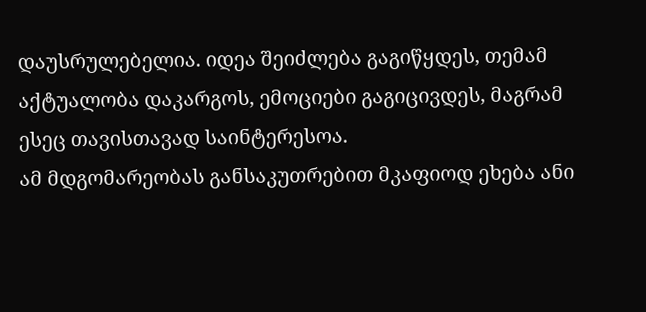დაუსრულებელია. იდეა შეიძლება გაგიწყდეს, თემამ აქტუალობა დაკარგოს, ემოციები გაგიცივდეს, მაგრამ ესეც თავისთავად საინტერესოა.
ამ მდგომარეობას განსაკუთრებით მკაფიოდ ეხება ანი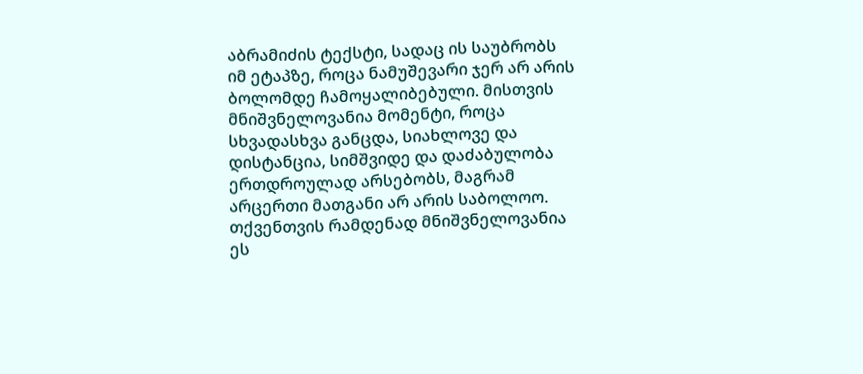აბრამიძის ტექსტი, სადაც ის საუბრობს იმ ეტაპზე, როცა ნამუშევარი ჯერ არ არის ბოლომდე ჩამოყალიბებული. მისთვის მნიშვნელოვანია მომენტი, როცა სხვადასხვა განცდა, სიახლოვე და დისტანცია, სიმშვიდე და დაძაბულობა ერთდროულად არსებობს, მაგრამ არცერთი მათგანი არ არის საბოლოო.
თქვენთვის რამდენად მნიშვნელოვანია ეს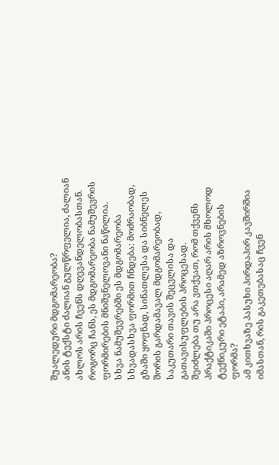შუალედური მდგომარეობა?
ანის ტექსტი ძალიან გულწრფელია, ძალიან ახლოს არის ჩვენს დღევანდელობასთან. როგორც ჩანს, ეს მდგომარეობა ნამუშევრის ფორმირების მნიშვნელოვანი ნაწილია.
სხვა ნამუშევრებში ეს მდგომარეობა სხვადასხვა ფორმით ჩნდება: მოძრაობად, გზაში ყოფნად, სინათლესა და სიბნელეს შორის გარდამავალ მდგომარეობად, საკუთარი თავის შეცვლისა და გათავისუფლების პროცესად.
შეიძლება თუ არა ვთქვათ, რომ თქვენს პრაქტიკაში პროცესი აღარ არის მხოლოდ ტექნიკური ეტაპი, არამედ აზროვნების ფორმა?
ამ კითხვაზე პასუხი პირდაპირ კავშირშია იმასთან, რის გაკეთებასაც ჩვენ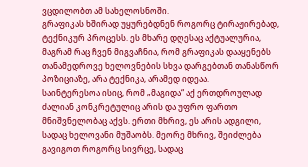ვცდილობთ ამ სახელოსნოში.
გრაფიკას ხშირად უყურებდნენ როგორც ტირაჟირებად, ტექნიკურ პროცესს. ეს მხარე დღესაც აქტუალურია, მაგრამ რაც ჩვენ მიგვაჩნია, რომ გრაფიკას დააყენებს თანამედროვე ხელოვნების სხვა დარგებთან თანასწორ პოზიციაზე, არა ტექნიკა, არამედ იდეაა.
საინტერესოა ისიც, რომ „მაგიდა“ აქ ერთდროულად ძალიან კონკრეტულიც არის და უფრო ფართო მნიშვნელობაც აქვს. ერთი მხრივ, ეს არის ადგილი, სადაც ხელოვანი მუშაობს. მეორე მხრივ, შეიძლება გავიგოთ როგორც სივრცე, სადაც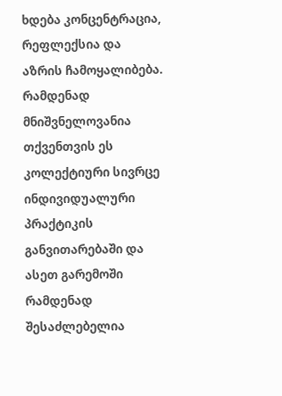ხდება კონცენტრაცია, რეფლექსია და აზრის ჩამოყალიბება.
რამდენად მნიშვნელოვანია თქვენთვის ეს კოლექტიური სივრცე ინდივიდუალური პრაქტიკის განვითარებაში და ასეთ გარემოში რამდენად შესაძლებელია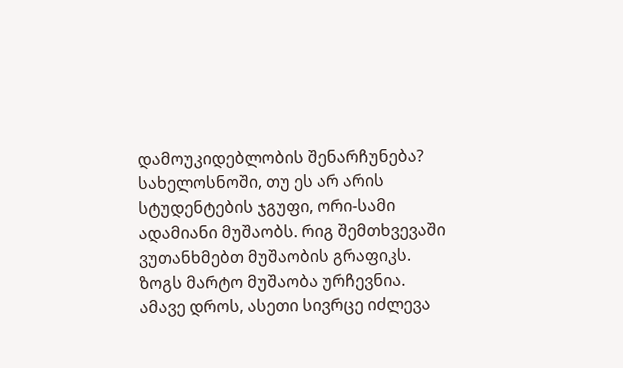დამოუკიდებლობის შენარჩუნება?
სახელოსნოში, თუ ეს არ არის სტუდენტების ჯგუფი, ორი-სამი ადამიანი მუშაობს. რიგ შემთხვევაში ვუთანხმებთ მუშაობის გრაფიკს. ზოგს მარტო მუშაობა ურჩევნია.
ამავე დროს, ასეთი სივრცე იძლევა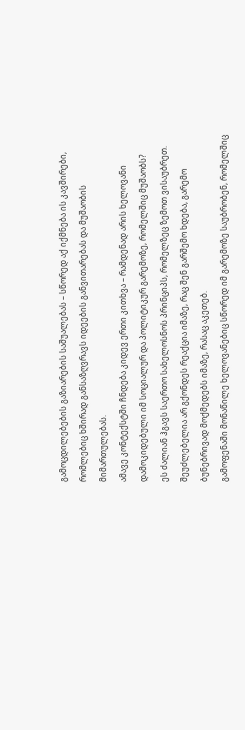გამოცდილებების გაზიარების საშუალებას – სწორედ აქ იქმნება ის კავშირები, რომლებიც ხშირად განსაზღვრავს იდეების განვითარებას და მუშაობის მიმართულებას.
ამავე კონტექსტში ჩნდება კიდევ ერთი კითხვა – რამდენად არის ხელოვანი დამოკიდებული იმ სოციალურ და პოლიტიკურ გარემოზე, რომელშიც მუშაობს?
ეს ძალიან ჰგავს საერთო სახელოსნოს პრინციპს, რომელზეც ზემოთ ვისაუბრეთ. შეუძლებელია არ გქონდეს რეაქცია იმაზე, რაც შენ გარშემო ხდება, გარემო ბუნებრივად მოქმედებს იმაზე, რასაც აკეთებ.
გამოფენაში მონაწილე ხელოვანებიც სწორედ იმ გარემოზე საუბრობენ, რომელშიც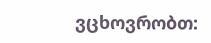ვცხოვრობთ: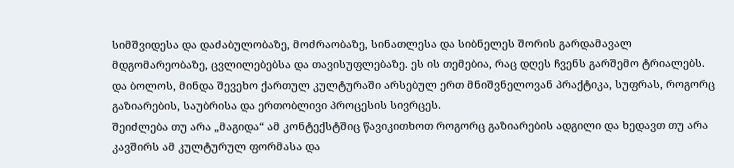სიმშვიდესა და დაძაბულობაზე, მოძრაობაზე, სინათლესა და სიბნელეს შორის გარდამავალ მდგომარეობაზე, ცვლილებებსა და თავისუფლებაზე. ეს ის თემებია, რაც დღეს ჩვენს გარშემო ტრიალებს.
და ბოლოს, მინდა შევეხო ქართულ კულტურაში არსებულ ერთ მნიშვნელოვან პრაქტიკა, სუფრას, როგორც გაზიარების, საუბრისა და ერთობლივი პროცესის სივრცეს.
შეიძლება თუ არა „მაგიდა“ ამ კონტექსტშიც წავიკითხოთ როგორც გაზიარების ადგილი და ხედავთ თუ არა კავშირს ამ კულტურულ ფორმასა და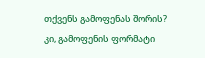თქვენს გამოფენას შორის?
კი, გამოფენის ფორმატი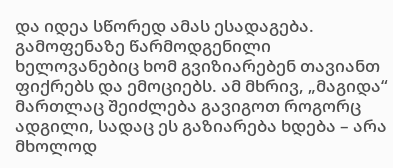და იდეა სწორედ ამას ესადაგება.
გამოფენაზე წარმოდგენილი ხელოვანებიც ხომ გვიზიარებენ თავიანთ ფიქრებს და ემოციებს. ამ მხრივ, „მაგიდა“ მართლაც შეიძლება გავიგოთ როგორც ადგილი, სადაც ეს გაზიარება ხდება – არა მხოლოდ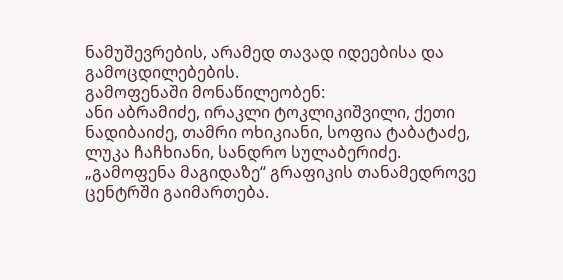ნამუშევრების, არამედ თავად იდეებისა და გამოცდილებების.
გამოფენაში მონაწილეობენ:
ანი აბრამიძე, ირაკლი ტოკლიკიშვილი, ქეთი ნადიბაიძე, თამრი ოხიკიანი, სოფია ტაბატაძე, ლუკა ჩაჩხიანი, სანდრო სულაბერიძე.
„გამოფენა მაგიდაზე“ გრაფიკის თანამედროვე ცენტრში გაიმართება.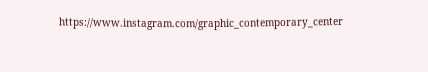https://www.instagram.com/graphic_contemporary_center